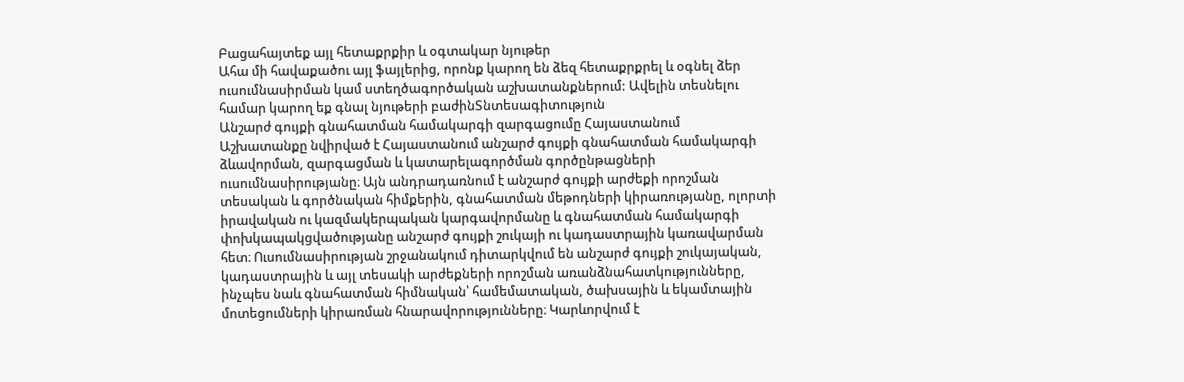Բացահայտեք այլ հետաքրքիր և օգտակար նյութեր
Ահա մի հավաքածու այլ ֆայլերից, որոնք կարող են ձեզ հետաքրքրել և օգնել ձեր ուսումնասիրման կամ ստեղծագործական աշխատանքներում: Ավելին տեսնելու համար կարող եք գնալ նյութերի բաժինՏնտեսագիտություն
Անշարժ գույքի գնահատման համակարգի զարգացումը Հայաստանում
Աշխատանքը նվիրված է Հայաստանում անշարժ գույքի գնահատման համակարգի ձևավորման, զարգացման և կատարելագործման գործընթացների ուսումնասիրությանը։ Այն անդրադառնում է անշարժ գույքի արժեքի որոշման տեսական և գործնական հիմքերին, գնահատման մեթոդների կիրառությանը, ոլորտի իրավական ու կազմակերպական կարգավորմանը և գնահատման համակարգի փոխկապակցվածությանը անշարժ գույքի շուկայի ու կադաստրային կառավարման հետ։ Ուսումնասիրության շրջանակում դիտարկվում են անշարժ գույքի շուկայական, կադաստրային և այլ տեսակի արժեքների որոշման առանձնահատկությունները, ինչպես նաև գնահատման հիմնական՝ համեմատական, ծախսային և եկամտային մոտեցումների կիրառման հնարավորությունները։ Կարևորվում է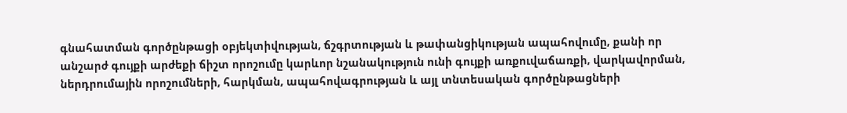գնահատման գործընթացի օբյեկտիվության, ճշգրտության և թափանցիկության ապահովումը, քանի որ անշարժ գույքի արժեքի ճիշտ որոշումը կարևոր նշանակություն ունի գույքի առքուվաճառքի, վարկավորման, ներդրումային որոշումների, հարկման, ապահովագրության և այլ տնտեսական գործընթացների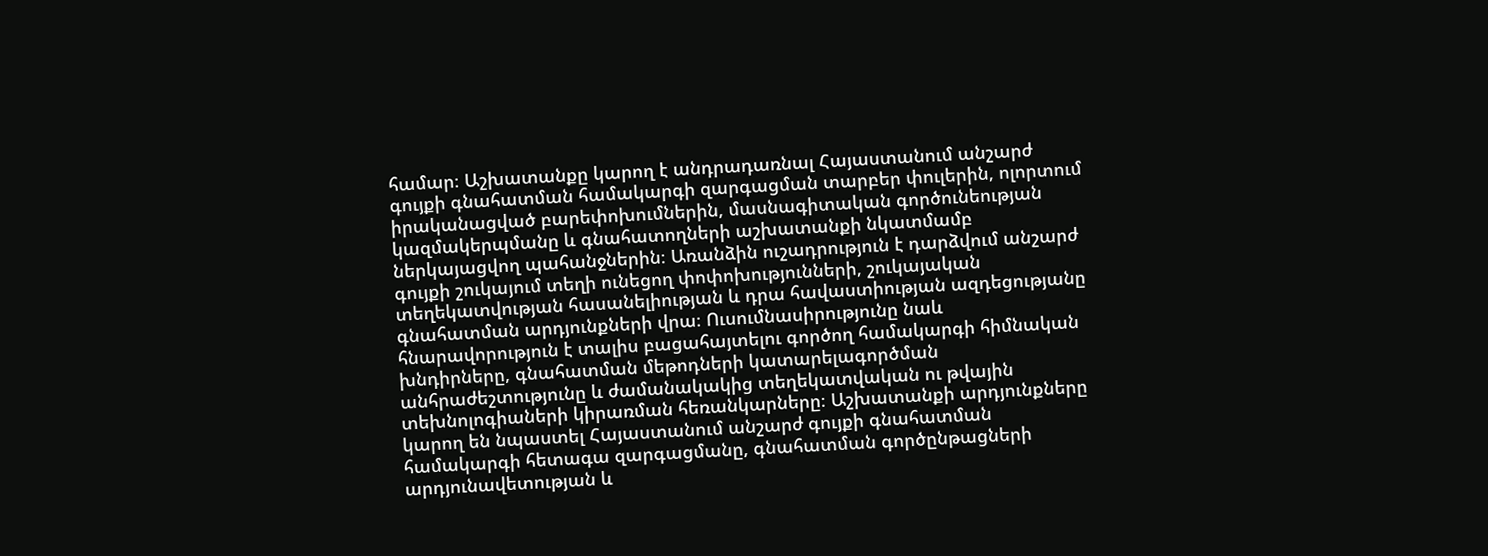համար։ Աշխատանքը կարող է անդրադառնալ Հայաստանում անշարժ գույքի գնահատման համակարգի զարգացման տարբեր փուլերին, ոլորտում իրականացված բարեփոխումներին, մասնագիտական գործունեության կազմակերպմանը և գնահատողների աշխատանքի նկատմամբ ներկայացվող պահանջներին։ Առանձին ուշադրություն է դարձվում անշարժ գույքի շուկայում տեղի ունեցող փոփոխությունների, շուկայական տեղեկատվության հասանելիության և դրա հավաստիության ազդեցությանը գնահատման արդյունքների վրա։ Ուսումնասիրությունը նաև հնարավորություն է տալիս բացահայտելու գործող համակարգի հիմնական խնդիրները, գնահատման մեթոդների կատարելագործման անհրաժեշտությունը և ժամանակակից տեղեկատվական ու թվային տեխնոլոգիաների կիրառման հեռանկարները։ Աշխատանքի արդյունքները կարող են նպաստել Հայաստանում անշարժ գույքի գնահատման համակարգի հետագա զարգացմանը, գնահատման գործընթացների արդյունավետության և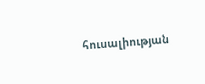հուսալիության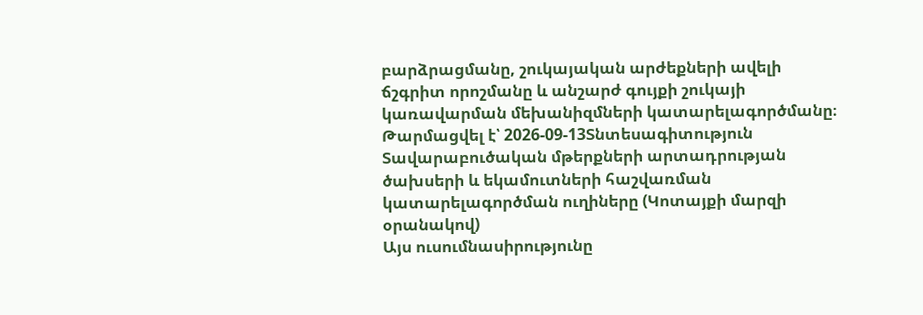բարձրացմանը, շուկայական արժեքների ավելի ճշգրիտ որոշմանը և անշարժ գույքի շուկայի կառավարման մեխանիզմների կատարելագործմանը։
Թարմացվել է՝ 2026-09-13Տնտեսագիտություն
Տավարաբուծական մթերքների արտադրության ծախսերի և եկամուտների հաշվառման կատարելագործման ուղիները (Կոտայքի մարզի օրանակով)
Այս ուսումնասիրությունը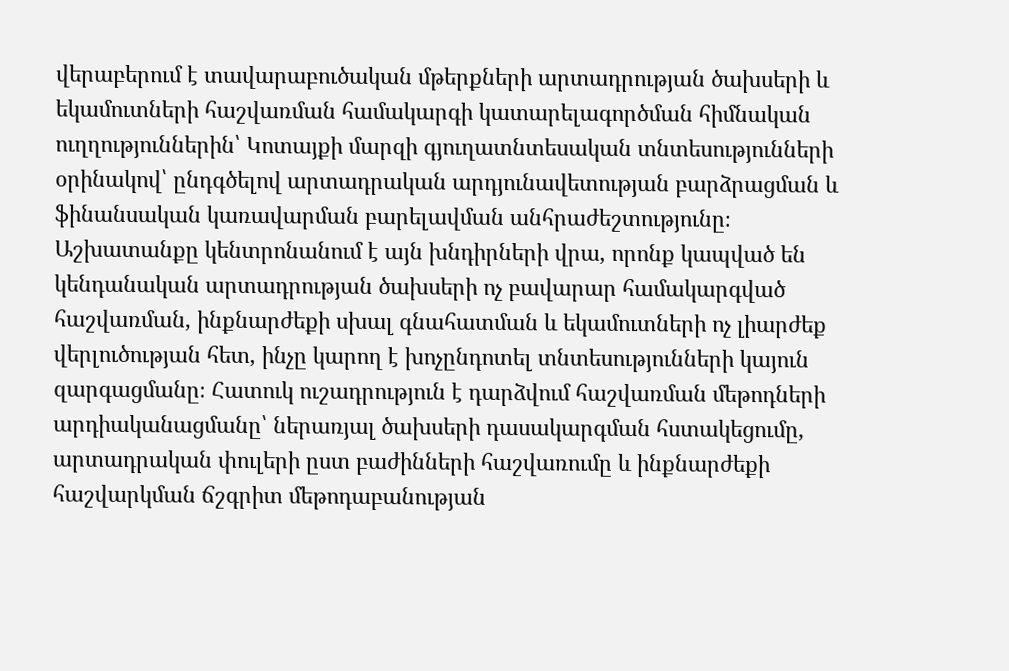վերաբերում է տավարաբուծական մթերքների արտադրության ծախսերի և եկամուտների հաշվառման համակարգի կատարելագործման հիմնական ուղղություններին՝ Կոտայքի մարզի գյուղատնտեսական տնտեսությունների օրինակով՝ ընդգծելով արտադրական արդյունավետության բարձրացման և ֆինանսական կառավարման բարելավման անհրաժեշտությունը։ Աշխատանքը կենտրոնանում է այն խնդիրների վրա, որոնք կապված են կենդանական արտադրության ծախսերի ոչ բավարար համակարգված հաշվառման, ինքնարժեքի սխալ գնահատման և եկամուտների ոչ լիարժեք վերլուծության հետ, ինչը կարող է խոչընդոտել տնտեսությունների կայուն զարգացմանը։ Հատուկ ուշադրություն է դարձվում հաշվառման մեթոդների արդիականացմանը՝ ներառյալ ծախսերի դասակարգման հստակեցումը, արտադրական փուլերի ըստ բաժինների հաշվառումը և ինքնարժեքի հաշվարկման ճշգրիտ մեթոդաբանության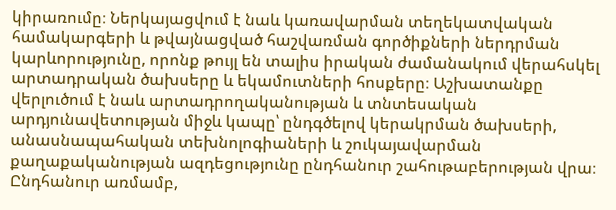կիրառումը։ Ներկայացվում է նաև կառավարման տեղեկատվական համակարգերի և թվայնացված հաշվառման գործիքների ներդրման կարևորությունը, որոնք թույլ են տալիս իրական ժամանակում վերահսկել արտադրական ծախսերը և եկամուտների հոսքերը։ Աշխատանքը վերլուծում է նաև արտադրողականության և տնտեսական արդյունավետության միջև կապը՝ ընդգծելով կերակրման ծախսերի, անասնապահական տեխնոլոգիաների և շուկայավարման քաղաքականության ազդեցությունը ընդհանուր շահութաբերության վրա։ Ընդհանուր առմամբ,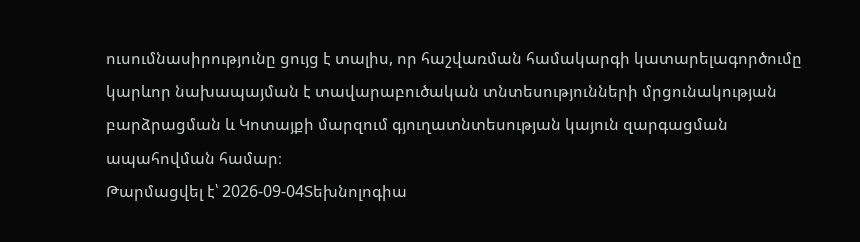ուսումնասիրությունը ցույց է տալիս, որ հաշվառման համակարգի կատարելագործումը կարևոր նախապայման է տավարաբուծական տնտեսությունների մրցունակության բարձրացման և Կոտայքի մարզում գյուղատնտեսության կայուն զարգացման ապահովման համար։
Թարմացվել է՝ 2026-09-04Տեխնոլոգիա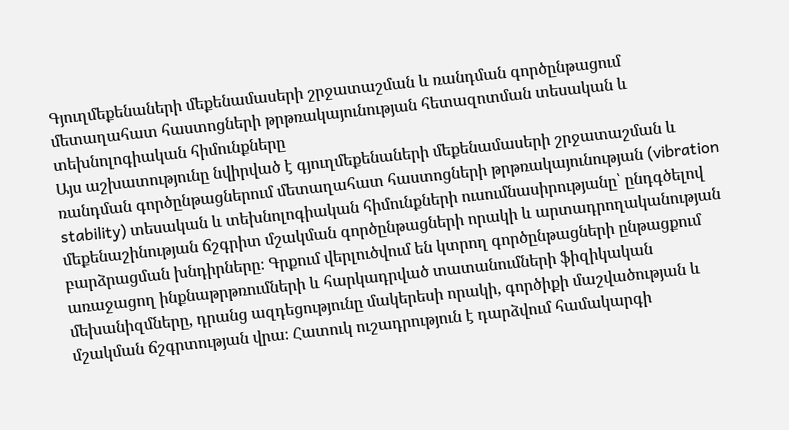Գյուղմեքենաների մեքենամասերի շրջատաշման և ռանդման գործընթացում մետաղահատ հաստոցների թրթռակայունության հետազոտման տեսական և տեխնոլոգիական հիմունքները
Այս աշխատությունը նվիրված է գյուղմեքենաների մեքենամասերի շրջատաշման և ռանդման գործընթացներում մետաղահատ հաստոցների թրթռակայունության (vibration stability) տեսական և տեխնոլոգիական հիմունքների ուսումնասիրությանը՝ ընդգծելով մեքենաշինության ճշգրիտ մշակման գործընթացների որակի և արտադրողականության բարձրացման խնդիրները։ Գրքում վերլուծվում են կտրող գործընթացների ընթացքում առաջացող ինքնաթրթռումների և հարկադրված տատանումների ֆիզիկական մեխանիզմները, դրանց ազդեցությունը մակերեսի որակի, գործիքի մաշվածության և մշակման ճշգրտության վրա։ Հատուկ ուշադրություն է դարձվում համակարգի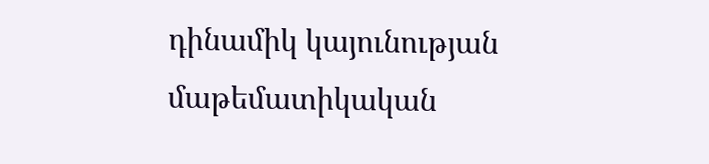դինամիկ կայունության մաթեմատիկական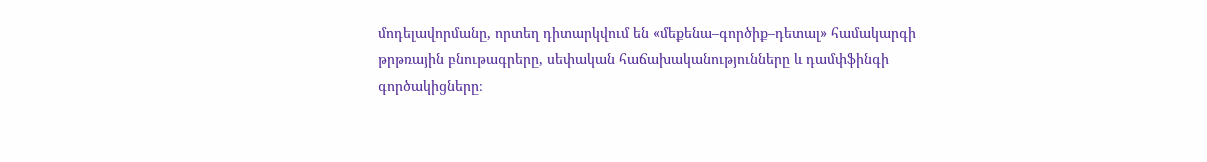մոդելավորմանը, որտեղ դիտարկվում են «մեքենա–գործիք–դետալ» համակարգի թրթռային բնութագրերը, սեփական հաճախականությունները և դամփֆինգի գործակիցները։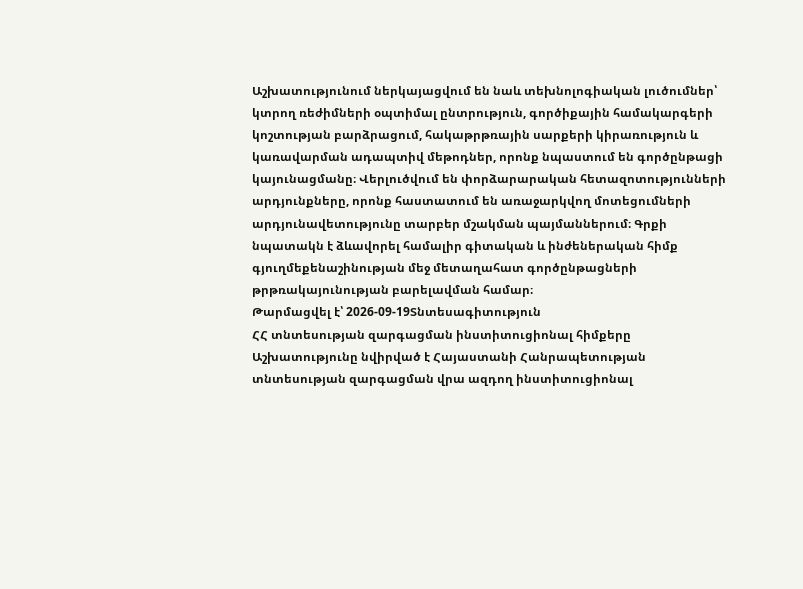Աշխատությունում ներկայացվում են նաև տեխնոլոգիական լուծումներ՝ կտրող ռեժիմների օպտիմալ ընտրություն, գործիքային համակարգերի կոշտության բարձրացում, հակաթրթռային սարքերի կիրառություն և կառավարման ադապտիվ մեթոդներ, որոնք նպաստում են գործընթացի կայունացմանը։ Վերլուծվում են փորձարարական հետազոտությունների արդյունքները, որոնք հաստատում են առաջարկվող մոտեցումների արդյունավետությունը տարբեր մշակման պայմաններում։ Գրքի նպատակն է ձևավորել համալիր գիտական և ինժեներական հիմք գյուղմեքենաշինության մեջ մետաղահատ գործընթացների թրթռակայունության բարելավման համար։
Թարմացվել է՝ 2026-09-19Տնտեսագիտություն
ՀՀ տնտեսության զարգացման ինստիտուցիոնալ հիմքերը
Աշխատությունը նվիրված է Հայաստանի Հանրապետության տնտեսության զարգացման վրա ազդող ինստիտուցիոնալ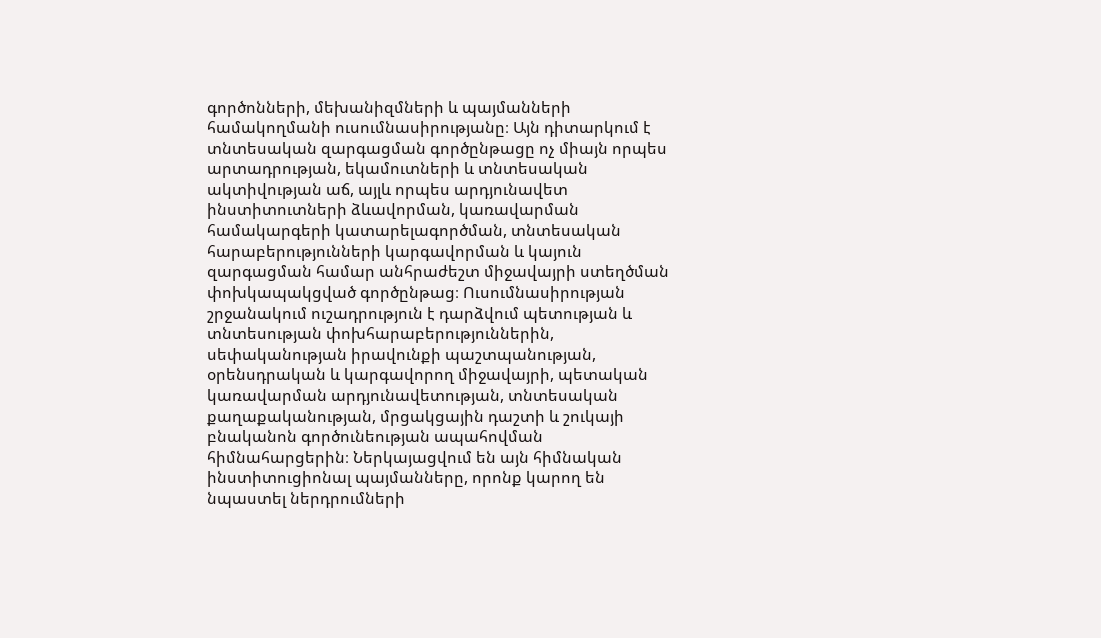գործոնների, մեխանիզմների և պայմանների համակողմանի ուսումնասիրությանը։ Այն դիտարկում է տնտեսական զարգացման գործընթացը ոչ միայն որպես արտադրության, եկամուտների և տնտեսական ակտիվության աճ, այլև որպես արդյունավետ ինստիտուտների ձևավորման, կառավարման համակարգերի կատարելագործման, տնտեսական հարաբերությունների կարգավորման և կայուն զարգացման համար անհրաժեշտ միջավայրի ստեղծման փոխկապակցված գործընթաց։ Ուսումնասիրության շրջանակում ուշադրություն է դարձվում պետության և տնտեսության փոխհարաբերություններին, սեփականության իրավունքի պաշտպանության, օրենսդրական և կարգավորող միջավայրի, պետական կառավարման արդյունավետության, տնտեսական քաղաքականության, մրցակցային դաշտի և շուկայի բնականոն գործունեության ապահովման հիմնահարցերին։ Ներկայացվում են այն հիմնական ինստիտուցիոնալ պայմանները, որոնք կարող են նպաստել ներդրումների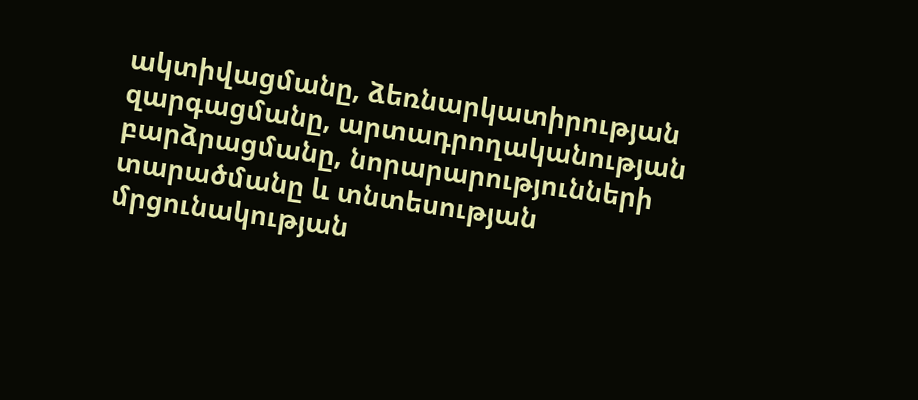ակտիվացմանը, ձեռնարկատիրության զարգացմանը, արտադրողականության բարձրացմանը, նորարարությունների տարածմանը և տնտեսության մրցունակության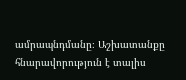ամրապնդմանը։ Աշխատանքը հնարավորություն է տալիս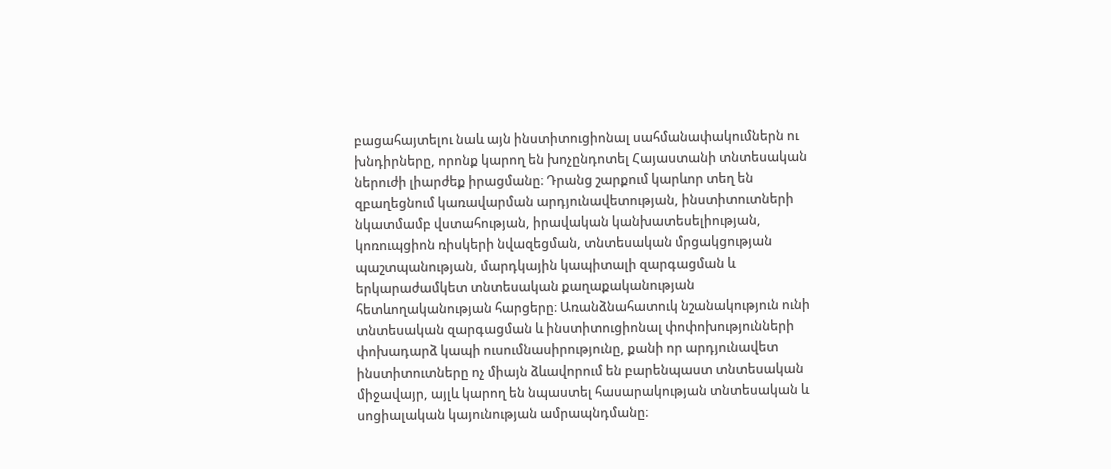բացահայտելու նաև այն ինստիտուցիոնալ սահմանափակումներն ու խնդիրները, որոնք կարող են խոչընդոտել Հայաստանի տնտեսական ներուժի լիարժեք իրացմանը։ Դրանց շարքում կարևոր տեղ են զբաղեցնում կառավարման արդյունավետության, ինստիտուտների նկատմամբ վստահության, իրավական կանխատեսելիության, կոռուպցիոն ռիսկերի նվազեցման, տնտեսական մրցակցության պաշտպանության, մարդկային կապիտալի զարգացման և երկարաժամկետ տնտեսական քաղաքականության հետևողականության հարցերը։ Առանձնահատուկ նշանակություն ունի տնտեսական զարգացման և ինստիտուցիոնալ փոփոխությունների փոխադարձ կապի ուսումնասիրությունը, քանի որ արդյունավետ ինստիտուտները ոչ միայն ձևավորում են բարենպաստ տնտեսական միջավայր, այլև կարող են նպաստել հասարակության տնտեսական և սոցիալական կայունության ամրապնդմանը։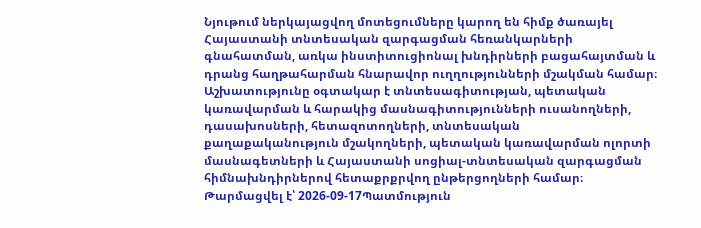Նյութում ներկայացվող մոտեցումները կարող են հիմք ծառայել Հայաստանի տնտեսական զարգացման հեռանկարների գնահատման, առկա ինստիտուցիոնալ խնդիրների բացահայտման և դրանց հաղթահարման հնարավոր ուղղությունների մշակման համար։ Աշխատությունը օգտակար է տնտեսագիտության, պետական կառավարման և հարակից մասնագիտությունների ուսանողների, դասախոսների, հետազոտողների, տնտեսական քաղաքականություն մշակողների, պետական կառավարման ոլորտի մասնագետների և Հայաստանի սոցիալ-տնտեսական զարգացման հիմնախնդիրներով հետաքրքրվող ընթերցողների համար։
Թարմացվել է՝ 2026-09-17Պատմություն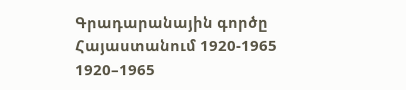Գրադարանային գործը Հայաստանում 1920-1965
1920–1965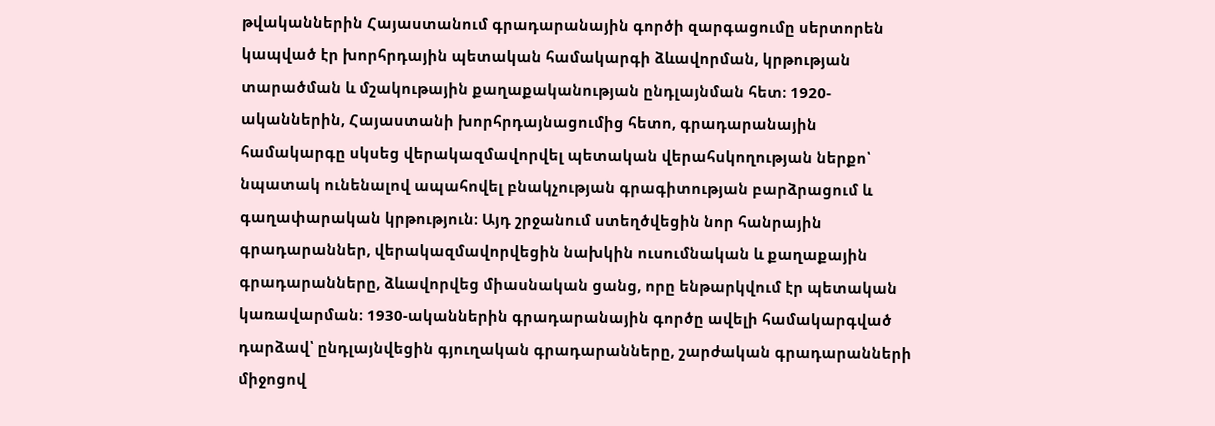թվականներին Հայաստանում գրադարանային գործի զարգացումը սերտորեն կապված էր խորհրդային պետական համակարգի ձևավորման, կրթության տարածման և մշակութային քաղաքականության ընդլայնման հետ։ 1920-ականներին, Հայաստանի խորհրդայնացումից հետո, գրադարանային համակարգը սկսեց վերակազմավորվել պետական վերահսկողության ներքո՝ նպատակ ունենալով ապահովել բնակչության գրագիտության բարձրացում և գաղափարական կրթություն։ Այդ շրջանում ստեղծվեցին նոր հանրային գրադարաններ, վերակազմավորվեցին նախկին ուսումնական և քաղաքային գրադարանները, ձևավորվեց միասնական ցանց, որը ենթարկվում էր պետական կառավարման։ 1930-ականներին գրադարանային գործը ավելի համակարգված դարձավ՝ ընդլայնվեցին գյուղական գրադարանները, շարժական գրադարանների միջոցով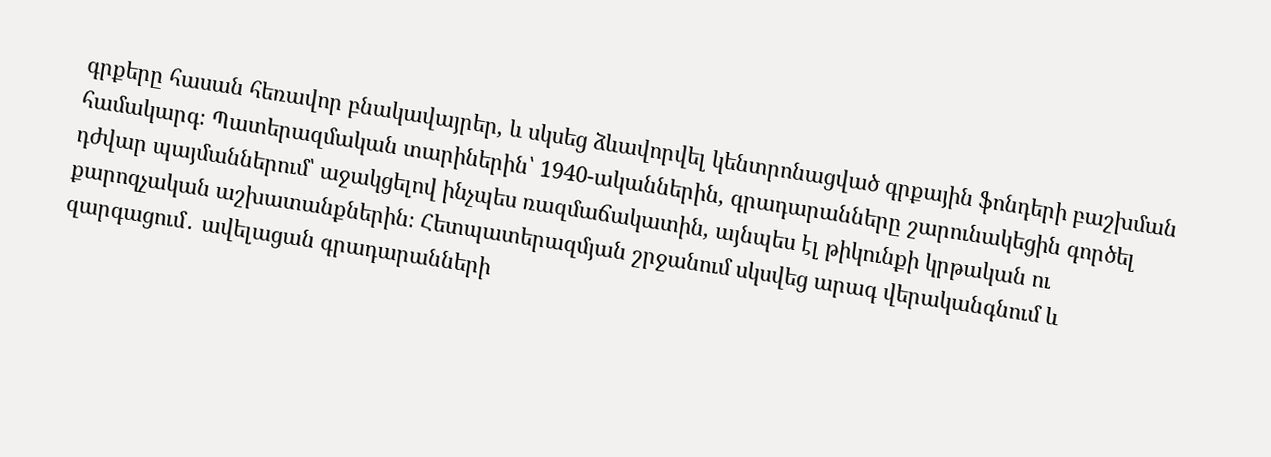գրքերը հասան հեռավոր բնակավայրեր, և սկսեց ձևավորվել կենտրոնացված գրքային ֆոնդերի բաշխման համակարգ։ Պատերազմական տարիներին՝ 1940-ականներին, գրադարանները շարունակեցին գործել դժվար պայմաններում՝ աջակցելով ինչպես ռազմաճակատին, այնպես էլ թիկունքի կրթական ու քարոզչական աշխատանքներին։ Հետպատերազմյան շրջանում սկսվեց արագ վերականգնում և զարգացում․ ավելացան գրադարանների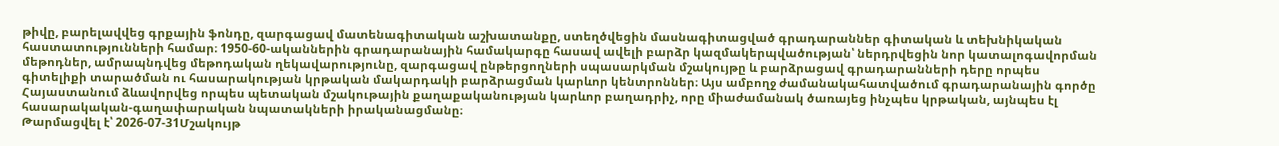թիվը, բարելավվեց գրքային ֆոնդը, զարգացավ մատենագիտական աշխատանքը, ստեղծվեցին մասնագիտացված գրադարաններ գիտական և տեխնիկական հաստատությունների համար։ 1950-60-ականներին գրադարանային համակարգը հասավ ավելի բարձր կազմակերպվածության՝ ներդրվեցին նոր կատալոգավորման մեթոդներ, ամրապնդվեց մեթոդական ղեկավարությունը, զարգացավ ընթերցողների սպասարկման մշակույթը և բարձրացավ գրադարանների դերը որպես գիտելիքի տարածման ու հասարակության կրթական մակարդակի բարձրացման կարևոր կենտրոններ։ Այս ամբողջ ժամանակահատվածում գրադարանային գործը Հայաստանում ձևավորվեց որպես պետական մշակութային քաղաքականության կարևոր բաղադրիչ, որը միաժամանակ ծառայեց ինչպես կրթական, այնպես էլ հասարակական-գաղափարական նպատակների իրականացմանը։
Թարմացվել է՝ 2026-07-31Մշակույթ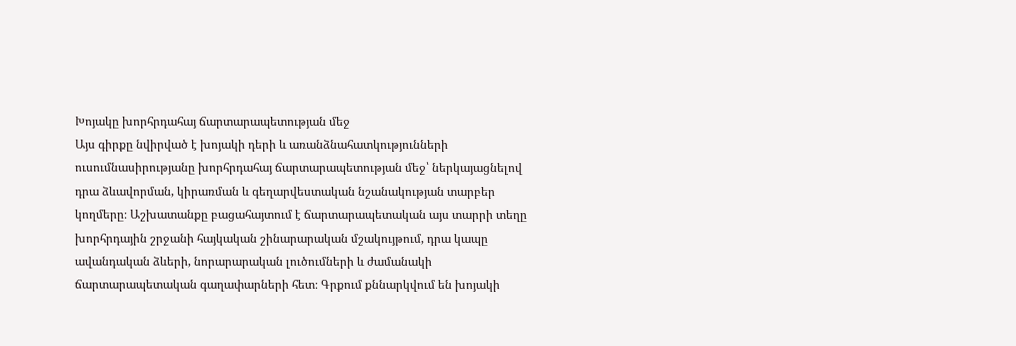Խոյակը խորհրդահայ ճարտարապետության մեջ
Այս գիրքը նվիրված է խոյակի դերի և առանձնահատկությունների ուսումնասիրությանը խորհրդահայ ճարտարապետության մեջ՝ ներկայացնելով դրա ձևավորման, կիրառման և գեղարվեստական նշանակության տարբեր կողմերը։ Աշխատանքը բացահայտում է ճարտարապետական այս տարրի տեղը խորհրդային շրջանի հայկական շինարարական մշակույթում, դրա կապը ավանդական ձևերի, նորարարական լուծումների և ժամանակի ճարտարապետական գաղափարների հետ։ Գրքում քննարկվում են խոյակի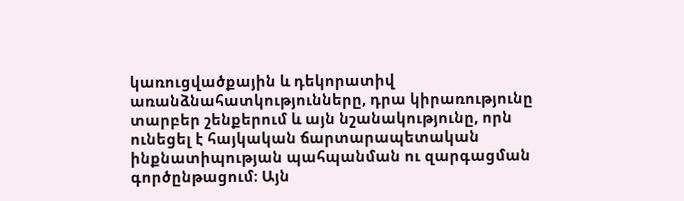կառուցվածքային և դեկորատիվ առանձնահատկությունները, դրա կիրառությունը տարբեր շենքերում և այն նշանակությունը, որն ունեցել է հայկական ճարտարապետական ինքնատիպության պահպանման ու զարգացման գործընթացում։ Այն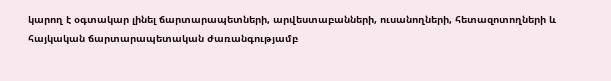կարող է օգտակար լինել ճարտարապետների, արվեստաբանների, ուսանողների, հետազոտողների և հայկական ճարտարապետական ժառանգությամբ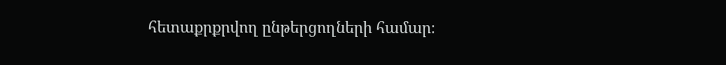հետաքրքրվող ընթերցողների համար։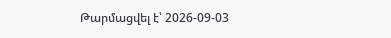Թարմացվել է՝ 2026-09-03